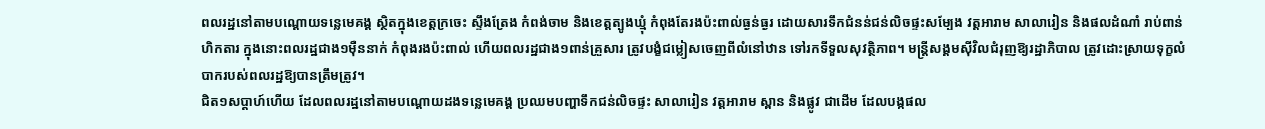ពលរដ្ឋនៅតាមបណ្ដោយទន្លេមេគង្គ ស្ថិតក្នុងខេត្តក្រចេះ ស្ទឹងត្រែង កំពង់ចាម និងខេត្តត្បូងឃ្មុំ កំពុងតែរងប៉ះពាល់ធ្ងន់ធ្ងរ ដោយសារទឹកជំនន់ជន់លិចផ្ទះសម្បែង វត្តអារាម សាលារៀន និងផលដំណាំ រាប់ពាន់ហិកតារ ក្នុងនោះពលរដ្ឋជាង១ម៉ឺននាក់ កំពុងរងប៉ះពាល់ ហើយពលរដ្ឋជាង១ពាន់គ្រួសារ ត្រូវបង្ខំជម្លៀសចេញពីលំនៅឋាន ទៅរកទីទួលសុវត្ថិភាព។ មន្ត្រីសង្គមស៊ីវិលជំរុញឱ្យរដ្ឋាភិបាល ត្រូវដោះស្រាយទុក្ខលំបាករបស់ពលរដ្ឋឱ្យបានត្រឹមត្រូវ។
ជិត១សប្ដាហ៍ហើយ ដែលពលរដ្ឋនៅតាមបណ្ដោយដងទន្លេមេគង្គ ប្រឈមបញ្ហាទឹកជន់លិចផ្ទះ សាលារៀន វត្តអារាម ស្ពាន និងផ្លូវ ជាដើម ដែលបង្កផល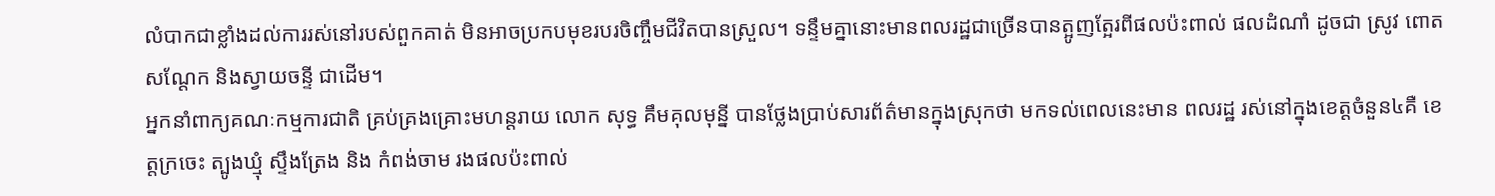លំបាកជាខ្លាំងដល់ការរស់នៅរបស់ពួកគាត់ មិនអាចប្រកបមុខរបរចិញ្ចឹមជីវិតបានស្រួល។ ទន្ទឹមគ្នានោះមានពលរដ្ឋជាច្រើនបានត្អូញត្អែរពីផលប៉ះពាល់ ផលដំណាំ ដូចជា ស្រូវ ពោតសណ្ដែក និងស្វាយចន្ទី ជាដើម។
អ្នកនាំពាក្យគណៈកម្មការជាតិ គ្រប់គ្រងគ្រោះមហន្តរាយ លោក សុទ្ធ គឹមគុលមុន្នី បានថ្លែងប្រាប់សារព័ត៌មានក្នុងស្រុកថា មកទល់ពេលនេះមាន ពលរដ្ឋ រស់នៅក្នុងខេត្តចំនួន៤គឺ ខេត្តក្រចេះ ត្បូងឃ្មុំ ស្ទឹងត្រែង និង កំពង់ចាម រងផលប៉ះពាល់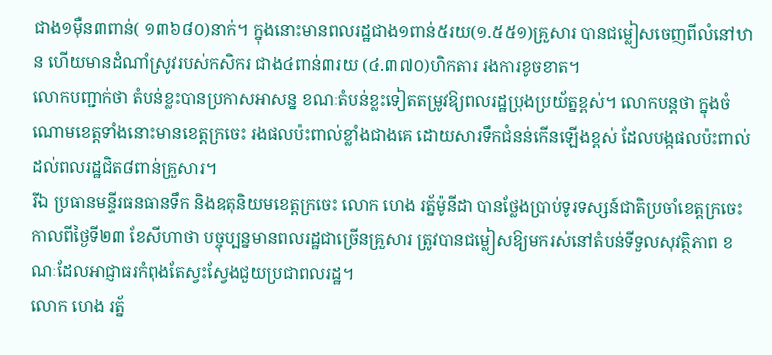ជាង១ម៉ឺន៣ពាន់( ១៣៦៨០)នាក់។ ក្នុងនោះមានពលរដ្ឋជាង១ពាន់៥រយ(១.៥៥១)គ្រួសារ បានជម្លៀសចេញពីលំនៅឋាន ហើយមានដំណាំស្រូវរបស់កសិករ ជាង៤ពាន់៣រយ (៤.៣៧០)ហិកតារ រងការខូចខាត។
លោកបញ្ជាក់ថា តំបន់ខ្លះបានប្រកាសអាសន្ន ខណៈតំបន់ខ្លះទៀតតម្រូវឱ្យពលរដ្ឋប្រុងប្រយ័ត្នខ្ពស់។ លោកបន្តថា ក្នុងចំណោមខេត្តទាំងនោះមានខេត្តក្រចេះ រងផលប៉ះពាល់ខ្លាំងជាងគេ ដោយសារទឹកជំនន់កើនឡើងខ្ពស់ ដែលបង្កផលប៉ះពាល់ដល់ពលរដ្ឋជិត៨ពាន់គ្រួសារ។
រីឯ ប្រធានមន្ទីរធនធានទឹក និងឧតុនិយមខេត្តក្រចេះ លោក ហេង រត្ន័ម៉ូនីដា បានថ្លែងប្រាប់ទូរទស្សន៍ជាតិប្រចាំខេត្តក្រចេះ កាលពីថ្ងៃទី២៣ ខែសីហាថា បច្ចុប្បន្នមានពលរដ្ឋជាច្រើនគ្រួសារ ត្រូវបានជម្លៀសឱ្យមករស់នៅតំបន់ទីទួលសុវត្ថិភាព ខណៈដែលអាជ្ញាធរកំពុងតែស្វះស្វែងជួយប្រជាពលរដ្ឋ។
លោក ហេង រត្ន័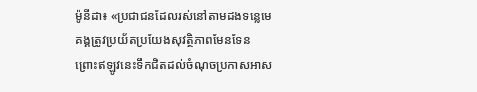ម៉ូនីដា៖ «ប្រជាជនដែលរស់នៅតាមដងទន្លេមេគង្គត្រូវប្រយ័តប្រយែងសុវត្ថិភាពមែនទែន ព្រោះឥឡូវនេះទឹកជិតដល់ចំណុចប្រកាសអាស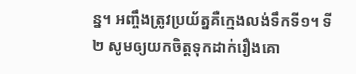ន្ន។ អញ្ចឹងត្រូវប្រយ័ត្នគឺក្មេងលង់ទឹកទី១។ ទី២ សូមឲ្យយកចិត្តទុកដាក់រឿងគោ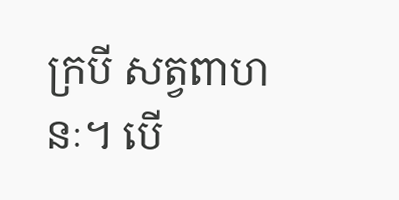ក្របី សត្វពាហនៈ។ បើ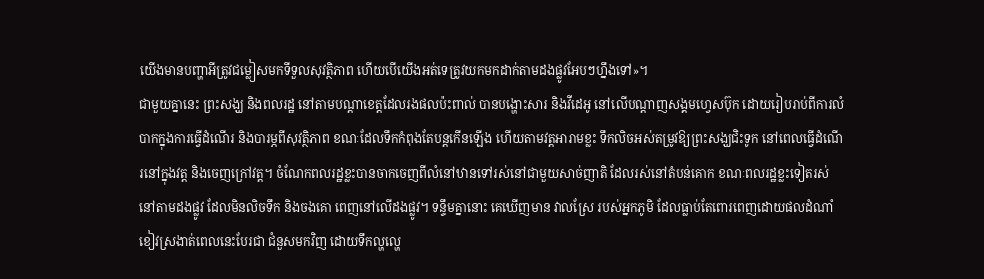យើងមានបញ្ហាអីត្រូវជម្លៀសមកទីទួលសុវត្ថិភាព ហើយបើយើងអត់ទេត្រូវយកមកដាក់តាមដងផ្លូវអែបៗហ្នឹងទៅ»។
ជាមួយគ្នានេះ ព្រះសង្ឃ និងពលរដ្ឋ នៅតាមបណ្ដាខេត្តដែលរងផលប៉ះពាល់ បានបង្ហោះសារ និងវីដេអូ នៅលើបណ្ដាញសង្គមហ្វេសប៊ុក ដោយរៀបរាប់ពីការលំបាកក្នុងការធ្វើដំណើរ និងបារម្ភពីសុវត្ថិភាព ខណៈដែលទឹកកំពុងតែបន្តកើនឡើង ហើយតាមវត្តអារាមខ្លះ ទឹកលិចអស់តម្រូវឱ្យព្រះសង្ឃជិះទូក នៅពេលធ្វើដំណើរនៅក្នុងវត្ត និងចេញក្រៅវត្ត។ ចំណែកពលរដ្ឋខ្លះបានចាកចេញពីលំនៅឋានទៅរស់នៅជាមួយសាច់ញាតិ ដែលរស់នៅតំបន់គោក ខណៈពលរដ្ឋខ្លះទៀតរស់នៅតាមដងផ្លូវ ដែលមិនលិចទឹក និងចងគោ ពេញនៅលើដងផ្លូវ។ ទន្ទឹមគ្នានោះ គេឃើញមាន វាលស្រែ របស់អ្នកភូមិ ដែលធ្លាប់តែពោរពេញដោយផលដំណាំខៀវស្រងាត់ពេលនេះបែរជា ជំនួសមកវិញ ដោយទឹកល្ហល្ហេ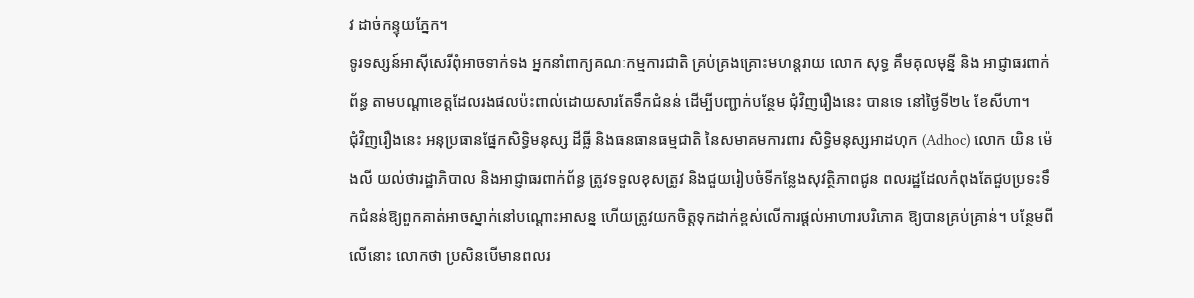វ ដាច់កន្ទុយភ្នែក។
ទូរទស្សន៍អាស៊ីសេរីពុំអាចទាក់ទង អ្នកនាំពាក្យគណៈកម្មការជាតិ គ្រប់គ្រងគ្រោះមហន្តរាយ លោក សុទ្ធ គឹមគុលមុន្នី និង អាជ្ញាធរពាក់ព័ន្ធ តាមបណ្ដាខេត្តដែលរងផលប៉ះពាល់ដោយសារតែទឹកជំនន់ ដើម្បីបញ្ជាក់បន្ថែម ជុំវិញរឿងនេះ បានទេ នៅថ្ងៃទី២៤ ខែសីហា។
ជុំវិញរឿងនេះ អនុប្រធានផ្នែកសិទ្ធិមនុស្ស ដីធ្លី និងធនធានធម្មជាតិ នៃសមាគមការពារ សិទ្ធិមនុស្សអាដហុក (Adhoc) លោក យិន ម៉េងលី យល់ថារដ្ឋាភិបាល និងអាជ្ញាធរពាក់ព័ន្ធ ត្រូវទទួលខុសត្រូវ និងជួយរៀបចំទីកន្លែងសុវត្ថិភាពជូន ពលរដ្ឋដែលកំពុងតែជួបប្រទះទឹកជំនន់ឱ្យពួកគាត់អាចស្នាក់នៅបណ្ដោះអាសន្ន ហើយត្រូវយកចិត្តទុកដាក់ខ្ពស់លើការផ្ដល់អាហារបរិភោគ ឱ្យបានគ្រប់គ្រាន់។ បន្ថែមពីលើនោះ លោកថា ប្រសិនបើមានពលរ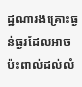ដ្ឋណារងគ្រោះធ្ងន់ធ្ងរដែលអាច ប៉ះពាល់ដល់លំ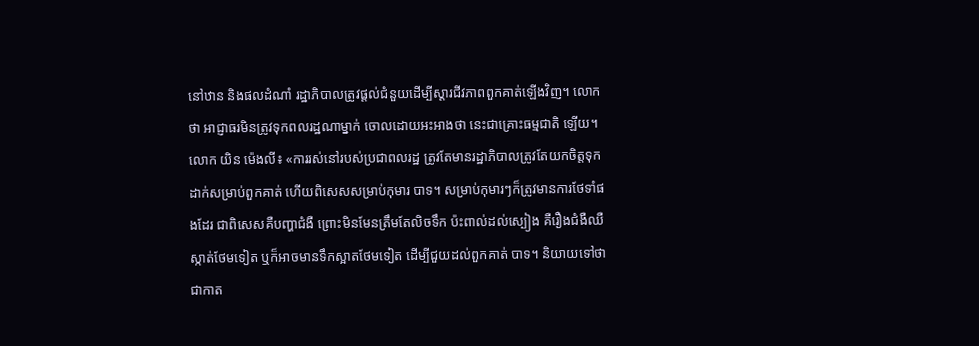នៅឋាន និងផលដំណាំ រដ្ឋាភិបាលត្រូវផ្ដល់ជំនួយដើម្បីស្ដារជីវភាពពួកគាត់ឡើងវិញ។ លោកថា អាជ្ញាធរមិនត្រូវទុកពលរដ្ឋណាម្នាក់ ចោលដោយអះអាងថា នេះជាគ្រោះធម្មជាតិ ឡើយ។
លោក យិន ម៉េងលី៖ «ការរស់នៅរបស់ប្រជាពលរដ្ឋ ត្រូវតែមានរដ្ឋាភិបាលត្រូវតែយកចិត្តទុកដាក់សម្រាប់ពួកគាត់ ហើយពិសេសសម្រាប់កុមារ បាទ។ សម្រាប់កុមារៗក៏ត្រូវមានការថែទាំផងដែរ ជាពិសេសគឺបញ្ហាជំងឺ ព្រោះមិនមែនត្រឹមតែលិចទឹក ប៉ះពាល់ដល់ស្បៀង គឺរឿងជំងឺឈឺស្កាត់ថែមទៀត ឬក៏អាចមានទឹកស្អាតថែមទៀត ដើម្បីជួយដល់ពួកគាត់ បាទ។ និយាយទៅថាជាកាត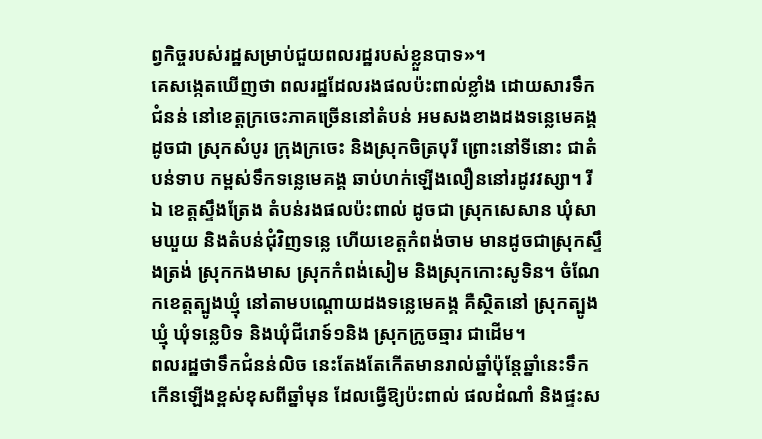ព្វកិច្ចរបស់រដ្ឋសម្រាប់ជួយពលរដ្ឋរបស់ខ្លួនបាទ»។
គេសង្កេតឃើញថា ពលរដ្ឋដែលរងផលប៉ះពាល់ខ្លាំង ដោយសារទឹកជំនន់ នៅខេត្តក្រចេះភាគច្រើននៅតំបន់ អមសងខាងដងទន្លេមេគង្គ ដូចជា ស្រុកសំបូរ ក្រុងក្រចេះ និងស្រុកចិត្របុរី ព្រោះនៅទីនោះ ជាតំបន់ទាប កម្ពស់ទឹកទន្លេមេគង្គ ឆាប់ហក់ឡើងលឿននៅរដូវវស្សា។ រីឯ ខេត្តស្ទឹងត្រែង តំបន់រងផលប៉ះពាល់ ដូចជា ស្រុកសេសាន ឃុំសាមឃួយ និងតំបន់ជុំវិញទន្លេ ហើយខេត្តកំពង់ចាម មានដូចជាស្រុកស្ទឹងត្រង់ ស្រុកកងមាស ស្រុកកំពង់សៀម និងស្រុកកោះសូទិន។ ចំណែកខេត្តត្បូងឃ្មុំ នៅតាមបណ្ដោយដងទន្លេមេគង្គ គឺស្ថិតនៅ ស្រុកត្បូងឃ្មុំ ឃុំទន្លេបិទ និងឃុំជីរោទ៍១និង ស្រុកក្រូចឆ្មារ ជាដើម។
ពលរដ្ឋថាទឹកជំនន់លិច នេះតែងតែកើតមានរាល់ឆ្នាំប៉ុន្តែឆ្នាំនេះទឹកកើនឡើងខ្ពស់ខុសពីឆ្នាំមុន ដែលធ្វើឱ្យប៉ះពាល់ ផលដំណាំ និងផ្ទះស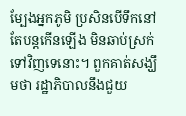ម្បែងអ្នកភូមិ ប្រសិនបើទឹកនៅតែបន្តកើនឡើង មិនឆាប់ស្រក់ទៅវិញទេនោះ។ ពួកគាត់សង្ឃឹមថា រដ្ឋាភិបាលនឹងជួយ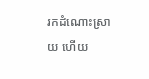រកដំណោះស្រាយ ហើយ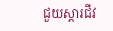ជួយស្ដារជីវ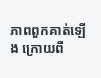ភាពពួកគាត់ឡើង ក្រោយពី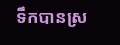ទឹកបានស្រ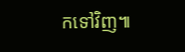កទៅវិញ៕